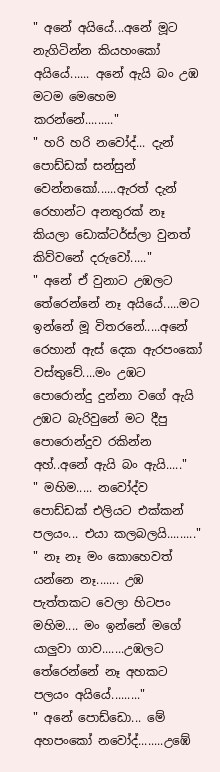" අනේ අයියේ...අනේ මූට නැගිටින්න කියහංකෝ අයියේ...... අනේ ඇයි බං උඹ මටම මෙහෙම කරන්නේ........."
" හරි හරි නවෝද්... දැන් පොඩ්ඩක් සන්සුන් වෙන්නකෝ......ඇරත් දැන් රෙහාන්ට අනතුරක් නෑ කියලා ඩොක්ටර්ස්ලා වුනත් කිව්වනේ දරුවෝ....."
" අනේ ඒ වුනාට උඹලට තේරෙන්නේ නෑ අයියේ.....මට ඉන්නේ මූ විතරනේ.....අනේ රෙහාන් ඇස් දෙක ඇරපංකෝ වස්තුවේ....මං උඹට පොරොන්දු දුන්නා වගේ ඇයි උඹට බැරිවුනේ මට දීපු පොරොන්දුව රකින්න අහ්..අනේ ඇයි බං ඇයි....."
" මහිම..... නවෝද්ව පොඩ්ඩක් එලියට එක්කන් පලයං... එයා කලබලයි........."
" නෑ නෑ මං කොහෙවත් යන්නෙ නෑ....... උඹ පැත්තකට වෙලා හිටපං මහිම.... මං ඉන්නේ මගේ යාලුවා ගාව.......උඹලට තේරෙන්නේ නෑ අහකට පලයං අයියේ........."
" අනේ පොඩ්ඩො... මේ අහපංකෝ නවෝද්........උඹේ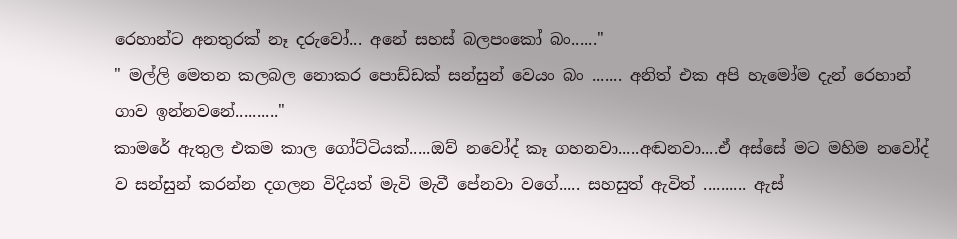රෙහාන්ට අනතුරක් නෑ දරුවෝ... අනේ සහස් බලපංකෝ බං......"
" මල්ලි මෙතන කලබල නොකර පොඩ්ඩක් සන්සුන් වෙයං බං ....... අනිත් එක අපි හැමෝම දැන් රෙහාන් ගාව ඉන්නවනේ.........."
කාමරේ ඇතුල එකම කාල ගෝට්ටියක්.....ඔව් නවෝද් කෑ ගහනවා.....අඬනවා....ඒ අස්සේ මට මහිම නවෝද් ව සන්සුන් කරන්න දගලන විදියත් මැවි මැවී පේනවා වගේ..... සහසුත් ඇවිත් .......... ඇස්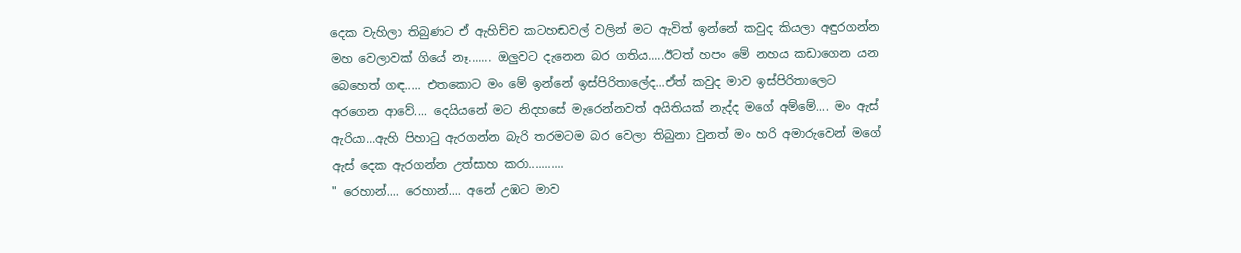දෙක වැහිලා තිබුණට ඒ ඇහිච්ච කටහඬවල් වලින් මට ඇවිත් ඉන්නේ කවුද කියලා අඳුරගන්න මහ වෙලාවක් ගියේ නෑ....... ඔලුවට දැනෙන බර ගතිය.....ඊටත් හපං මේ නහය කඩාගෙන යන බෙහෙත් ගඳ..... එතකොට මං මේ ඉන්නේ ඉස්පිරිතාලේද...ඒත් කවුද මාව ඉස්පිරිතාලෙට අරගෙන ආවේ.... දෙයියනේ මට නිදහසේ මැරෙන්නවත් අයිතියක් නැද්ද මගේ අම්මේ.... මං ඇස් ඇරියා...ඇහි පිහාටු ඇරගන්න බැරි තරමටම බර වෙලා තිබුනා වුනත් මං හරි අමාරුවෙන් මගේ ඇස් දෙක ඇරගන්න උත්සාහ කරා...........
" රෙහාන්.... රෙහාන්.... අනේ උඹට මාව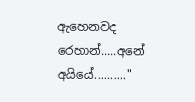ඇහෙනවද රෙහාන්.....අනේ අයියේ.........."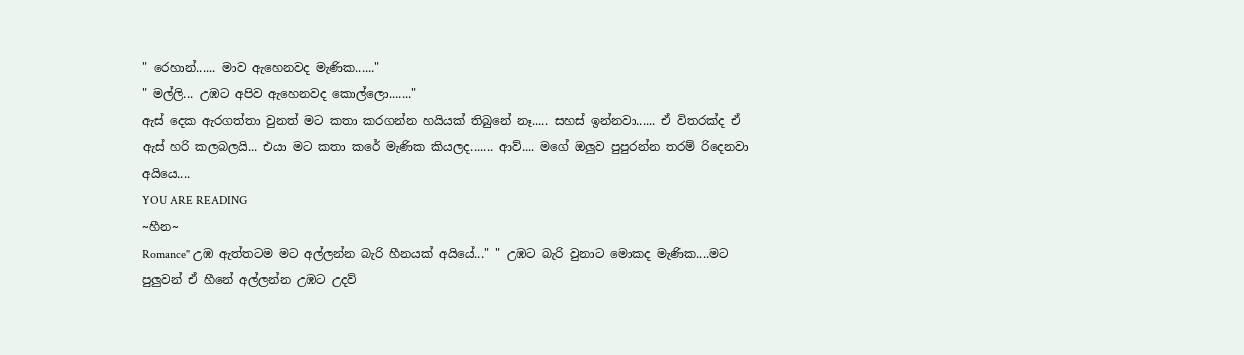" රෙහාන්...... මාව ඇහෙනවද මැණික......"
" මල්ලි... උඹට අපිව ඇහෙනවද කොල්ලො......."
ඇස් දෙක ඇරගත්තා වුනත් මට කතා කරගන්න හයියක් තිබුනේ නෑ..... සහස් ඉන්නවා...... ඒ විතරක්ද ඒ ඇස් හරි කලබලයි... එයා මට කතා කරේ මැණික කියලද....... ආව්.... මගේ ඔලුව පුපුරන්න තරම් රිදෙනවා අයියෙ....
YOU ARE READING
~හීන~
Romance" උඹ ඇත්තටම මට අල්ලන්න බැරි හීනයක් අයියේ..." " උඹට බැරි වුනාට මොකද මැණික....මට පුලුවන් ඒ හීනේ අල්ලන්න උඹට උදව්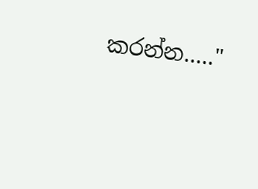කරන්න....."